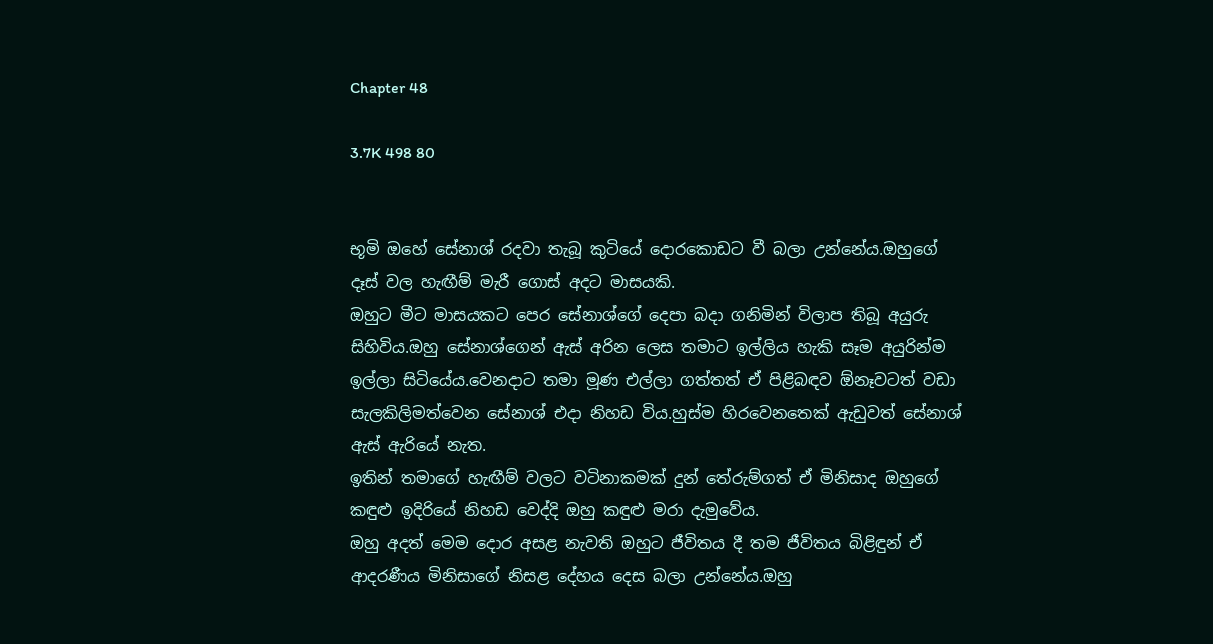Chapter 48

3.7K 498 80


භූමි ඔහේ සේනාශ් රදවා තැබූ කුටියේ දොරකොඩට වී බලා උන්නේය.ඔහුගේ දෑස් වල හැඟීම් මැරී ගොස් අදට මාසයකි.
ඔහුට මීට මාසයකට පෙර සේනාශ්ගේ දෙපා බදා ගනිමින් විලාප තිබූ අයුරු සිහිවිය.ඔහු සේනාශ්ගෙන් ඇස් අරින ලෙස තමාට ඉල්ලිය හැකි සෑම අයුරින්ම ඉල්ලා සිටියේය.වෙනදාට තමා මූණ එල්ලා ගත්තත් ඒ පිළිබඳව ඕනෑවටත් වඩා සැලකිලිමත්වෙන සේනාශ් එදා නිහඩ විය.හුස්ම හිරවෙනතෙක් ඇඩුවත් සේනාශ් ඇස් ඇරියේ නැත.
ඉතින් තමාගේ හැඟීම් වලට වටිනාකමක් දුන් තේරුම්ගත් ඒ මිනිසාද ඔහුගේ කඳුළු ඉදිරියේ නිහඩ වෙද්දි ඔහු කඳුළු මරා දැමුවේය.
ඔහු අදත් මෙම දොර අසළ නැවති ඔහුට ජීවිතය දී තම ජීවිතය බිළිඳුන් ඒ ආදරණීය මිනිසාගේ නිසළ දේහය දෙස බලා උන්නේය.ඔහු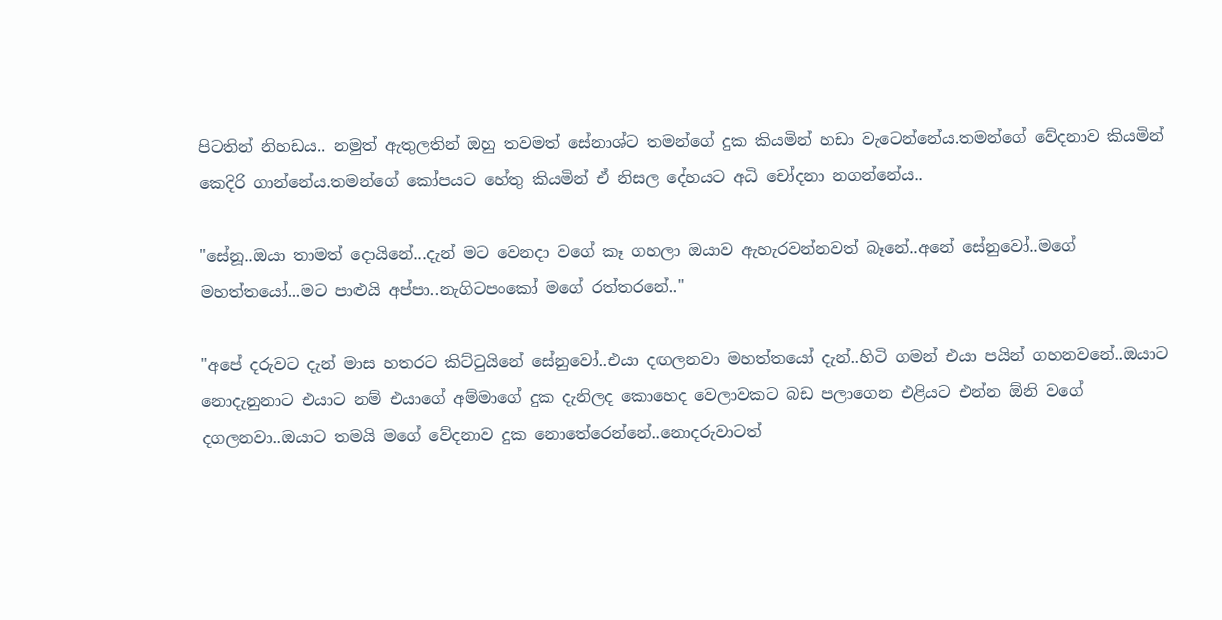පිටතින් නිහඩය.. නමුත් ඇතුලතින් ඔහු තවමත් සේනාශ්ට තමන්ගේ දුක කියමින් හඩා වැටෙන්නේය.තමන්ගේ වේදනාව කියමින් කෙදිරි ගාන්නේය.තමන්ගේ කෝපයට හේතු කියමින් ඒ නිසල දේහයට අධි චෝදනා නගන්නේය..

"සේනූ..ඔයා තාමත් දොයිනේ...දැන් මට වෙනදා වගේ කෑ ගහලා ඔයාව ඇහැරවන්නවත් බෑනේ..අනේ සේනුවෝ..මගේ මහත්තයෝ...මට පාළුයි අප්පා..නැගිටපංකෝ මගේ රත්තරනේ.."

"අපේ දරුවට දැන් මාස හතරට කිට්ටුයිනේ සේනුවෝ..එයා දඟලනවා මහත්තයෝ දැන්..හිටි ගමන් එයා පයින් ගහනවනේ..ඔයාට නොදැනුනාට එයාට නම් එයාගේ අම්මාගේ දුක දැනිලද කොහෙද වෙලාවකට බඩ පලාගෙන එළියට එන්න ඕනි වගේ දගලනවා..ඔයාට තමයි මගේ වේදනාව දුක නොතේරෙන්නේ..නොදරුවාටත්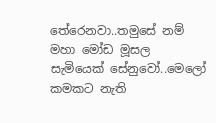තේරෙනවා..තමුසේ නම් මහා මෝඩ මූසල සැමියෙක් සේනුවෝ..මෙලෝ කමකට නැති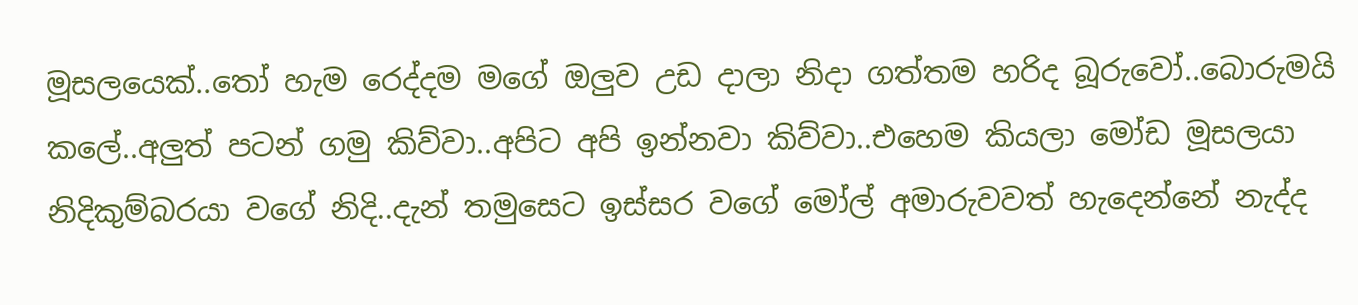මූසලයෙක්..තෝ හැම රෙද්දම මගේ ඔලුව උඩ දාලා නිදා ගත්තම හරිද බූරුවෝ..බොරුමයි කලේ..අලුත් පටන් ගමු කිව්වා..අපිට අපි ඉන්නවා කිව්වා..එහෙම කියලා මෝඩ මූසලයා නිදිකුම්බරයා වගේ නිදි..දැන් තමුසෙට ඉස්සර වගේ මෝල් අමාරුවවත් හැදෙන්නේ නැද්ද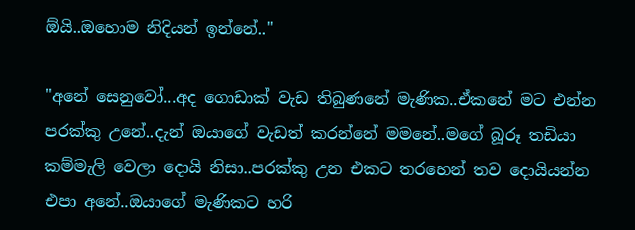ඕයි..ඔහොම නිදියන් ඉන්නේ.."

"අනේ සෙනුවෝ...අද ගොඩාක් වැඩ තිබුණනේ මැණික..ඒකනේ මට එන්න පරක්කු උනේ..දැන් ඔයාගේ වැඩත් කරන්නේ මමනේ..මගේ බූරූ තඩියා කම්මැලි වෙලා දොයි නිසා..පරක්කු උන එකට තරහෙන් තව දොයියන්න එපා අනේ..ඔයාගේ මැණිකට හරි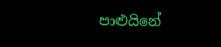පාළුයිනේ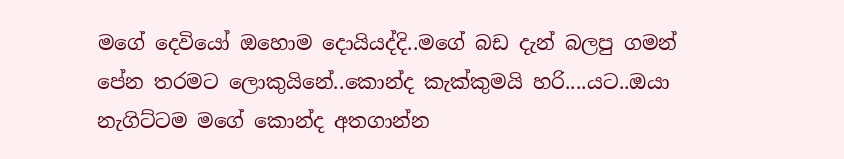මගේ දෙවියෝ ඔහොම දොයියද්දි..මගේ බඩ දැන් බලපු ගමන් පේන තරමට ලොකුයිනේ..කොන්ද කැක්කුමයි හරි....යට..ඔයා නැගිට්ටම මගේ කොන්ද අතගාන්න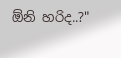ඕනි හරිද..?"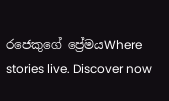රජෙකුගේ ප්‍රේමයWhere stories live. Discover now